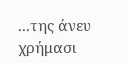...της άνευ χρήμασι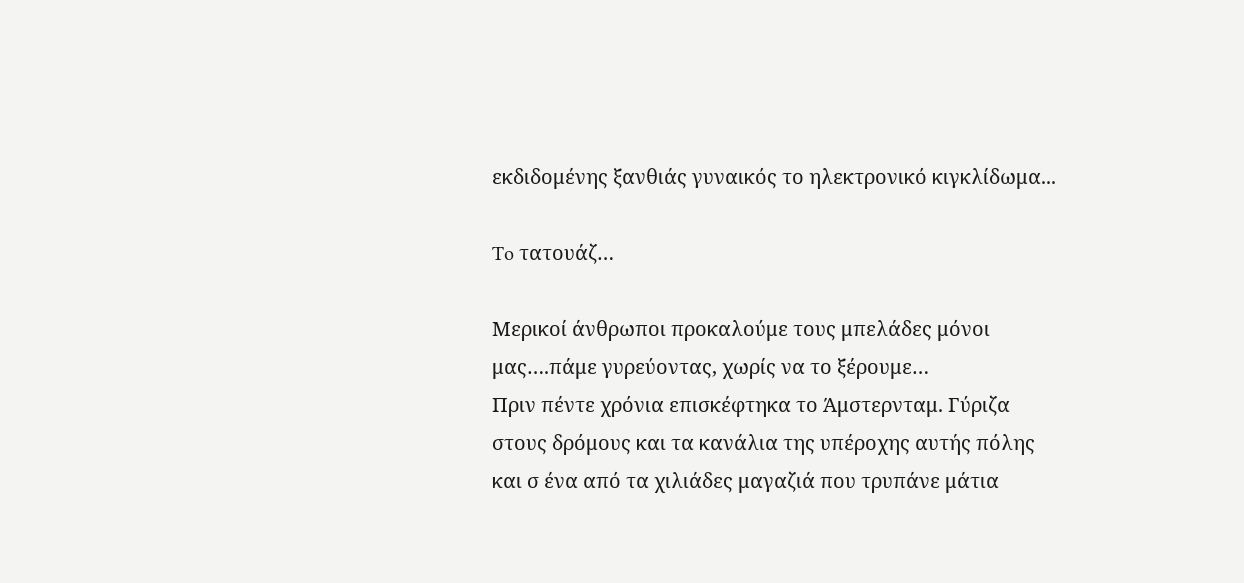εκδιδομένης ξανθιάς γυναικός το ηλεκτρονικό κιγκλίδωμα...

To τατουάζ…

Μερικοί άνθρωποι προκαλούμε τους μπελάδες μόνοι μας….πάμε γυρεύοντας, χωρίς να το ξέρουμε…
Πριν πέντε χρόνια επισκέφτηκα το Άμστερνταμ. Γύριζα στους δρόμους και τα κανάλια της υπέροχης αυτής πόλης και σ ένα από τα χιλιάδες μαγαζιά που τρυπάνε μάτια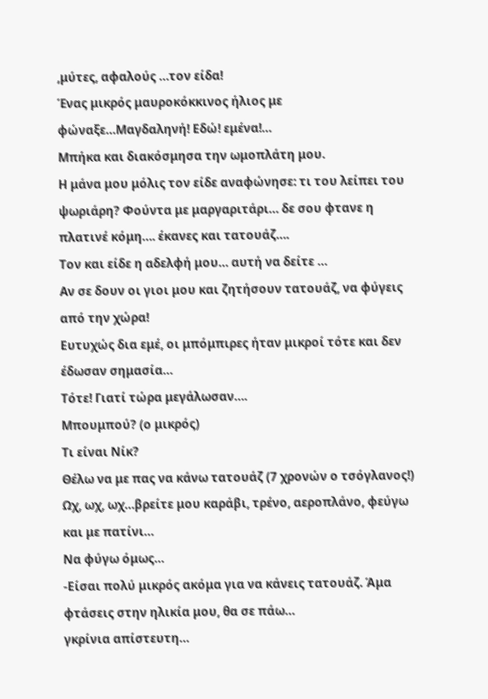,μύτες, αφαλούς …τον είδα!
Ένας μικρός μαυροκόκκινος ήλιος με φώναξε…Μαγδαληνή! Εδώ! εμένα!…
Μπήκα και διακόσμησα την ωμοπλάτη μου.
Η μάνα μου μόλις τον είδε αναφώνησε: τι του λείπει του ψωριάρη? Φούντα με μαργαριτάρι… δε σου φτανε η πλατινέ κόμη…. έκανες και τατουάζ….
Τον και είδε η αδελφή μου… αυτή να δείτε …
Αν σε δουν οι γιοι μου και ζητήσουν τατουάζ, να φύγεις από την χώρα!
Ευτυχώς δια εμέ, οι μπόμπιρες ήταν μικροί τότε και δεν έδωσαν σημασία…
Τότε! Γιατί τώρα μεγάλωσαν….
Μπουμπού? (ο μικρός)
Τι είναι Νίκ?
Θέλω να με πας να κάνω τατουάζ (7 χρονών ο τσόγλανος!)
Ωχ, ωχ, ωχ…βρείτε μου καράβι, τρένο, αεροπλάνο, φεύγω και με πατίνι…
Να φύγω όμως…
-Είσαι πολύ μικρός ακόμα για να κάνεις τατουάζ. Άμα φτάσεις στην ηλικία μου, θα σε πάω…
γκρίνια απίστευτη…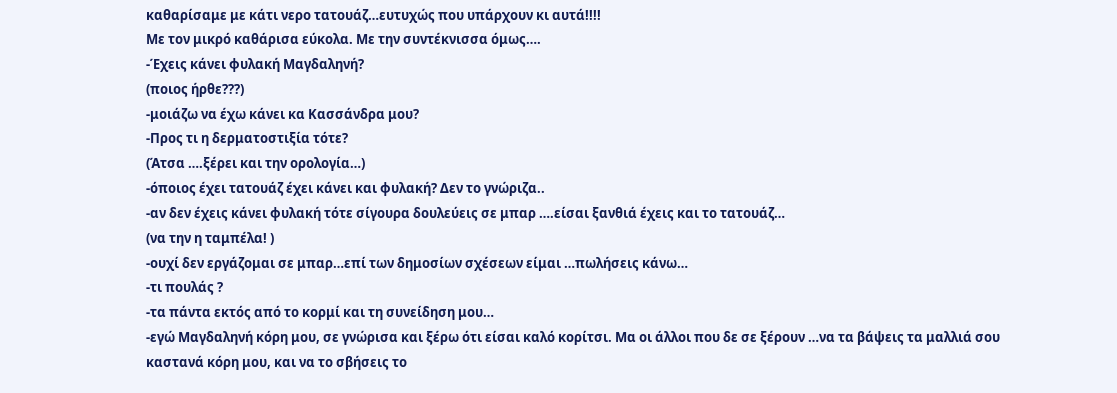καθαρίσαμε με κάτι νερο τατουάζ…ευτυχώς που υπάρχουν κι αυτά!!!!
Με τον μικρό καθάρισα εύκολα. Με την συντέκνισσα όμως….
-Έχεις κάνει φυλακή Μαγδαληνή?
(ποιος ήρθε???)
-μοιάζω να έχω κάνει κα Κασσάνδρα μου?
-Προς τι η δερματοστιξία τότε?
(Άτσα ….ξέρει και την ορολογία…)
-όποιος έχει τατουάζ έχει κάνει και φυλακή? Δεν το γνώριζα..
-αν δεν έχεις κάνει φυλακή τότε σίγουρα δουλεύεις σε μπαρ ….είσαι ξανθιά έχεις και το τατουάζ…
(να την η ταμπέλα! )
-ουχί δεν εργάζομαι σε μπαρ…επί των δημοσίων σχέσεων είμαι …πωλήσεις κάνω…
-τι πουλάς ?
-τα πάντα εκτός από το κορμί και τη συνείδηση μου…
-εγώ Μαγδαληνή κόρη μου, σε γνώρισα και ξέρω ότι είσαι καλό κορίτσι. Μα οι άλλοι που δε σε ξέρουν …να τα βάψεις τα μαλλιά σου καστανά κόρη μου, και να το σβήσεις το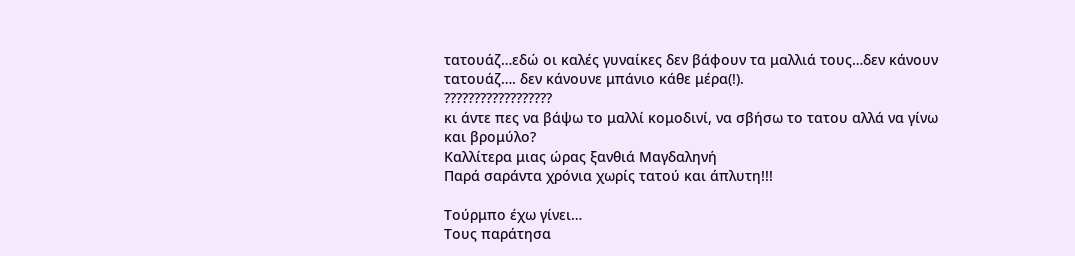τατουάζ…εδώ οι καλές γυναίκες δεν βάφουν τα μαλλιά τους…δεν κάνουν τατουάζ…. δεν κάνουνε μπάνιο κάθε μέρα(!).
??????????????????
κι άντε πες να βάψω το μαλλί κομοδινί, να σβήσω το τατου αλλά να γίνω και βρομύλο?
Καλλίτερα μιας ώρας ξανθιά Μαγδαληνή
Παρά σαράντα χρόνια χωρίς τατού και άπλυτη!!!

Τούρμπο έχω γίνει…
Τους παράτησα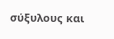σύξυλους και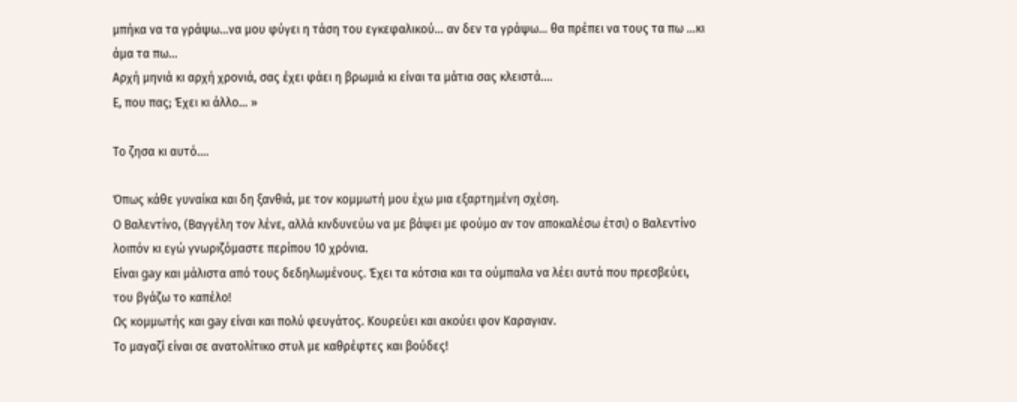μπήκα να τα γράψω…να μου φύγει η τάση του εγκεφαλικού… αν δεν τα γράψω… θα πρέπει να τους τα πω …κι άμα τα πω…
Αρχή μηνιά κι αρχή χρονιά, σας έχει φάει η βρωμιά κι είναι τα μάτια σας κλειστά….
Ε, που πας; Έχει κι άλλο... »

Το ζησα κι αυτό….

Όπως κάθε γυναίκα και δη ξανθιά, με τον κομμωτή μου έχω μια εξαρτημένη σχέση.
Ο Βαλεντίνο, (Βαγγέλη τον λένε, αλλά κινδυνεύω να με βάψει με φούμο αν τον αποκαλέσω έτσι) ο Βαλεντίνο λοιπόν κι εγώ γνωριζόμαστε περίπου 10 χρόνια.
Είναι gay και μάλιστα από τους δεδηλωμένους. Έχει τα κότσια και τα ούμπαλα να λέει αυτά που πρεσβεύει, του βγάζω το καπέλο!
Ως κομμωτής και gay είναι και πολύ φευγάτος. Κουρεύει και ακούει φον Καραγιαν.
Το μαγαζί είναι σε ανατολίτικο στυλ με καθρέφτες και βούδες!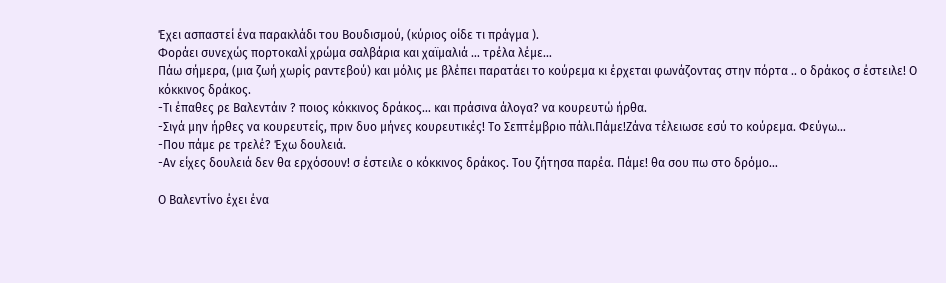Έχει ασπαστεί ένα παρακλάδι του Βουδισμού, (κύριος οίδε τι πράγμα ).
Φοράει συνεχώς πορτοκαλί χρώμα σαλβάρια και χαϊμαλιά … τρέλα λέμε…
Πάω σήμερα, (μια ζωή χωρίς ραντεβού) και μόλις με βλέπει παρατάει το κούρεμα κι έρχεται φωνάζοντας στην πόρτα .. ο δράκος σ έστειλε! Ο κόκκινος δράκος.
-Τι έπαθες ρε Βαλεντάιν ? ποιος κόκκινος δράκος… και πράσινα άλογα? να κουρευτώ ήρθα.
-Σιγά μην ήρθες να κουρευτείς, πριν δυο μήνες κουρευτικές! Το Σεπτέμβριο πάλι.Πάμε!Ζάνα τέλειωσε εσύ το κούρεμα. Φεύγω…
-Που πάμε ρε τρελέ? Έχω δουλειά.
-Αν είχες δουλειά δεν θα ερχόσουν! σ έστειλε ο κόκκινος δράκος. Του ζήτησα παρέα. Πάμε! θα σου πω στο δρόμο…

Ο Βαλεντίνο έχει ένα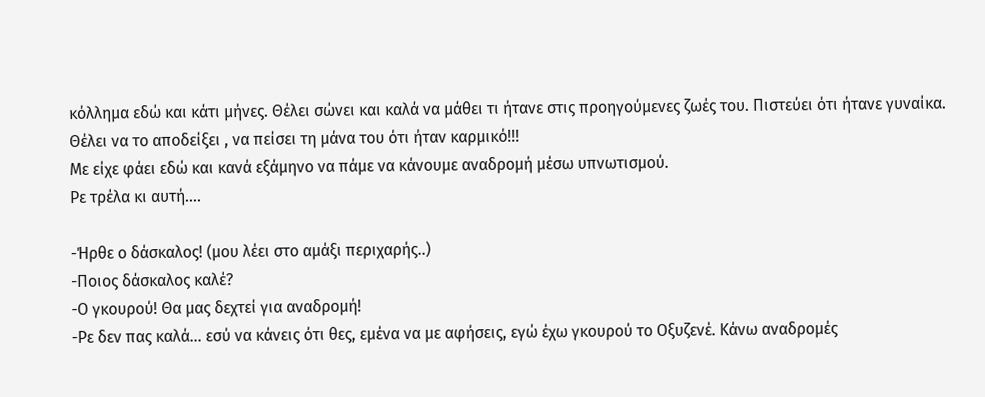κόλλημα εδώ και κάτι μήνες. Θέλει σώνει και καλά να μάθει τι ήτανε στις προηγούμενες ζωές του. Πιστεύει ότι ήτανε γυναίκα. Θέλει να το αποδείξει , να πείσει τη μάνα του ότι ήταν καρμικό!!!
Με είχε φάει εδώ και κανά εξάμηνο να πάμε να κάνουμε αναδρομή μέσω υπνωτισμού.
Ρε τρέλα κι αυτή….

-Ήρθε ο δάσκαλος! (μου λέει στο αμάξι περιχαρής..)
-Ποιος δάσκαλος καλέ?
-Ο γκουρού! Θα μας δεχτεί για αναδρομή!
-Ρε δεν πας καλά… εσύ να κάνεις ότι θες, εμένα να με αφήσεις, εγώ έχω γκουρού το Οξυζενέ. Κάνω αναδρομές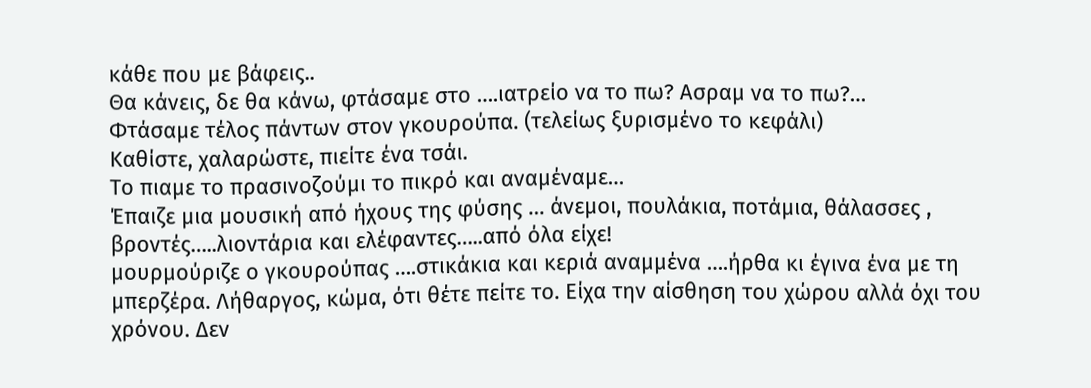κάθε που με βάφεις..
Θα κάνεις, δε θα κάνω, φτάσαμε στο ….ιατρείο να το πω? Ασραμ να το πω?…
Φτάσαμε τέλος πάντων στον γκουρούπα. (τελείως ξυρισμένο το κεφάλι)
Καθίστε, χαλαρώστε, πιείτε ένα τσάι.
Το πιαμε το πρασινοζούμι το πικρό και αναμέναμε…
Έπαιζε μια μουσική από ήχους της φύσης … άνεμοι, πουλάκια, ποτάμια, θάλασσες , βροντές…..λιοντάρια και ελέφαντες…..από όλα είχε!
μουρμούριζε ο γκουρούπας ….στικάκια και κεριά αναμμένα ….ήρθα κι έγινα ένα με τη μπερζέρα. Λήθαργος, κώμα, ότι θέτε πείτε το. Είχα την αίσθηση του χώρου αλλά όχι του χρόνου. Δεν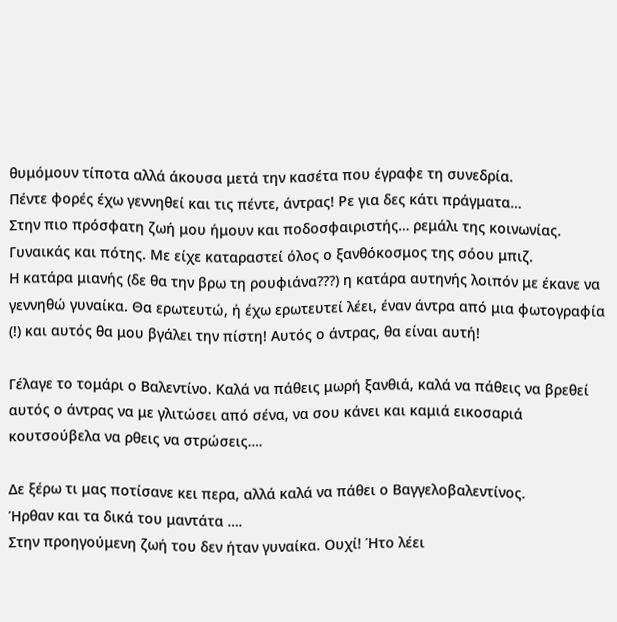θυμόμουν τίποτα αλλά άκουσα μετά την κασέτα που έγραφε τη συνεδρία.
Πέντε φορές έχω γεννηθεί και τις πέντε, άντρας! Ρε για δες κάτι πράγματα…
Στην πιο πρόσφατη ζωή μου ήμουν και ποδοσφαιριστής… ρεμάλι της κοινωνίας.
Γυναικάς και πότης. Με είχε καταραστεί όλος ο ξανθόκοσμος της σόου μπιζ.
Η κατάρα μιανής (δε θα την βρω τη ρουφιάνα???) η κατάρα αυτηνής λοιπόν με έκανε να γεννηθώ γυναίκα. Θα ερωτευτώ, ή έχω ερωτευτεί λέει, έναν άντρα από μια φωτογραφία (!) και αυτός θα μου βγάλει την πίστη! Αυτός ο άντρας, θα είναι αυτή!

Γέλαγε το τομάρι ο Βαλεντίνο. Καλά να πάθεις μωρή ξανθιά, καλά να πάθεις να βρεθεί αυτός ο άντρας να με γλιτώσει από σένα, να σου κάνει και καμιά εικοσαριά κουτσούβελα να ρθεις να στρώσεις….

Δε ξέρω τι μας ποτίσανε κει περα, αλλά καλά να πάθει ο Βαγγελοβαλεντίνος.
Ήρθαν και τα δικά του μαντάτα ….
Στην προηγούμενη ζωή του δεν ήταν γυναίκα. Ουχί! Ήτο λέει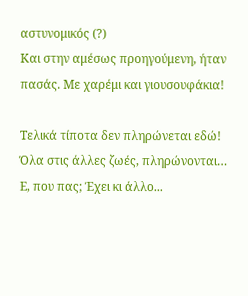αστυνομικός (?)
Και στην αμέσως προηγούμενη, ήταν πασάς. Με χαρέμι και γιουσουφάκια!

Τελικά τίποτα δεν πληρώνεται εδώ!
Όλα στις άλλες ζωές, πληρώνονται…
Ε, που πας; Έχει κι άλλο...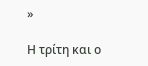»

Η τρίτη και ο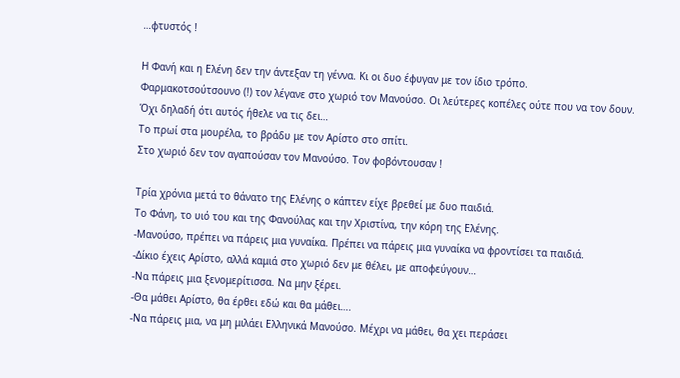…φτυστός !

Η Φανή και η Ελένη δεν την άντεξαν τη γέννα. Κι οι δυο έφυγαν με τον ίδιο τρόπο.
Φαρμακοτσούτσουνο (!) τον λέγανε στο χωριό τον Μανούσο. Οι λεύτερες κοπέλες ούτε που να τον δουν.
Όχι δηλαδή ότι αυτός ήθελε να τις δει…
Το πρωί στα μουρέλα, το βράδυ με τον Αρίστο στο σπίτι.
Στο χωριό δεν τον αγαπούσαν τον Μανούσο. Τον φοβόντουσαν !

Τρία χρόνια μετά το θάνατο της Ελένης ο κάπτεν είχε βρεθεί με δυο παιδιά.
Το Φάνη, το υιό του και της Φανούλας και την Χριστίνα, την κόρη της Ελένης.
-Μανούσο, πρέπει να πάρεις μια γυναίκα. Πρέπει να πάρεις μια γυναίκα να φροντίσει τα παιδιά.
-Δίκιο έχεις Αρίστο, αλλά καμιά στο χωριό δεν με θέλει, με αποφεύγουν…
-Να πάρεις μια ξενομερίτισσα. Να μην ξέρει.
-Θα μάθει Αρίστο, θα έρθει εδώ και θα μάθει….
-Να πάρεις μια, να μη μιλάει Ελληνικά Μανούσο. Μέχρι να μάθει, θα χει περάσει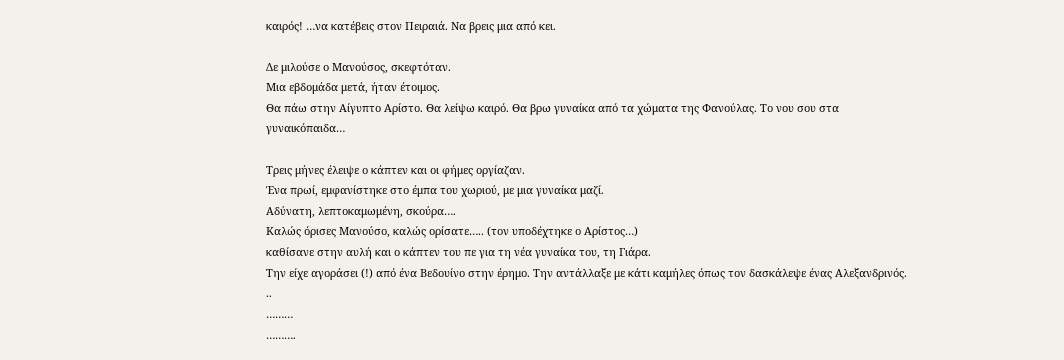καιρός! …να κατέβεις στον Πειραιά. Να βρεις μια από κει.

Δε μιλούσε ο Μανούσος, σκεφτόταν.
Μια εβδομάδα μετά, ήταν έτοιμος.
Θα πάω στην Αίγυπτο Αρίστο. Θα λείψω καιρό. Θα βρω γυναίκα από τα χώματα της Φανούλας. Το νου σου στα γυναικόπαιδα…

Τρεις μήνες έλειψε ο κάπτεν και οι φήμες οργίαζαν.
Ένα πρωί, εμφανίστηκε στο έμπα του χωριού, με μια γυναίκα μαζί.
Αδύνατη, λεπτοκαμωμένη, σκούρα….
Καλώς όρισες Μανούσο, καλώς ορίσατε….. (τον υποδέχτηκε ο Αρίστος…)
καθίσανε στην αυλή και ο κάπτεν του πε για τη νέα γυναίκα του, τη Γιάρα.
Την είχε αγοράσει (!) από ένα Βεδουίνο στην έρημο. Την αντάλλαξε με κάτι καμήλες όπως τον δασκάλεψε ένας Αλεξανδρινός. ..
………
……….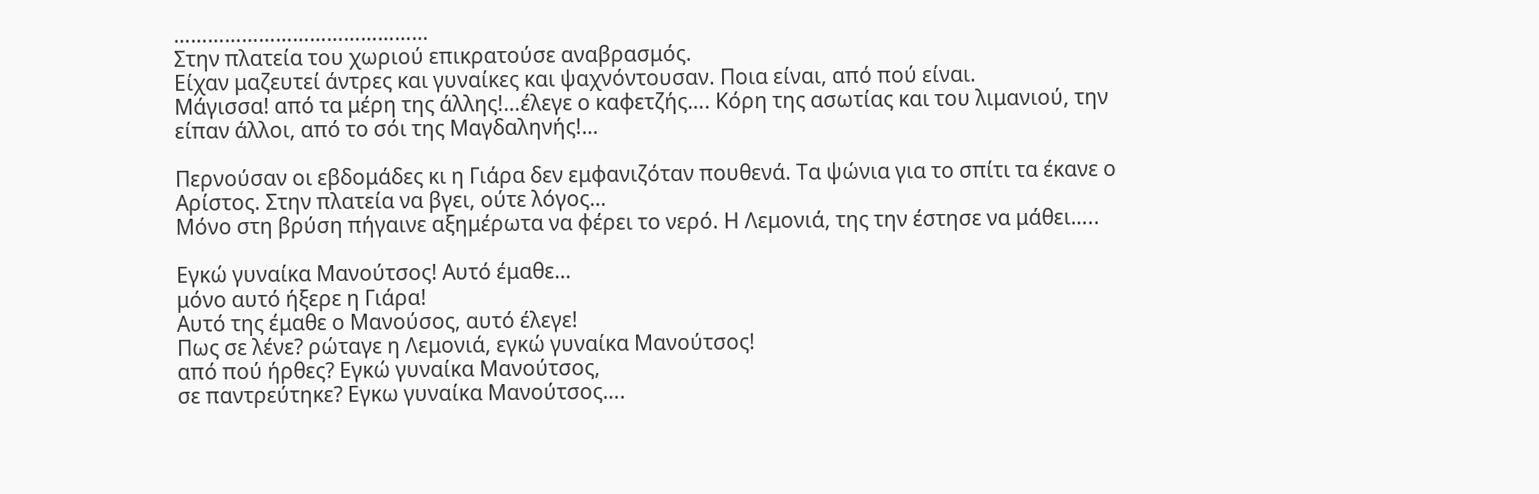………………………………………
Στην πλατεία του χωριού επικρατούσε αναβρασμός.
Είχαν μαζευτεί άντρες και γυναίκες και ψαχνόντουσαν. Ποια είναι, από πού είναι.
Μάγισσα! από τα μέρη της άλλης!…έλεγε ο καφετζής…. Κόρη της ασωτίας και του λιμανιού, την είπαν άλλοι, από το σόι της Μαγδαληνής!…

Περνούσαν οι εβδομάδες κι η Γιάρα δεν εμφανιζόταν πουθενά. Τα ψώνια για το σπίτι τα έκανε ο Αρίστος. Στην πλατεία να βγει, ούτε λόγος…
Μόνο στη βρύση πήγαινε αξημέρωτα να φέρει το νερό. Η Λεμονιά, της την έστησε να μάθει…..

Εγκώ γυναίκα Μανούτσος! Αυτό έμαθε…
μόνο αυτό ήξερε η Γιάρα!
Αυτό της έμαθε ο Μανούσος, αυτό έλεγε!
Πως σε λένε? ρώταγε η Λεμονιά, εγκώ γυναίκα Μανούτσος!
από πού ήρθες? Εγκώ γυναίκα Μανούτσος,
σε παντρεύτηκε? Εγκω γυναίκα Μανούτσος….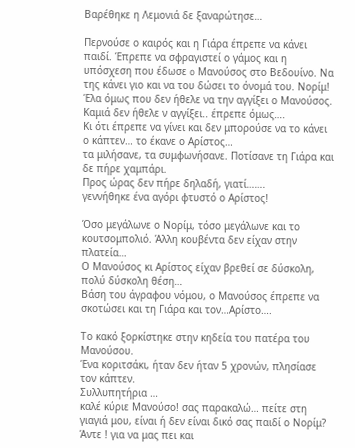Βαρέθηκε η Λεμονιά δε ξαναρώτησε…

Περνούσε ο καιρός και η Γιάρα έπρεπε να κάνει παιδί. Έπρεπε να σφραγιστεί ο γάμος και η υπόσχεση που έδωσε o Μανούσος στο Βεδουίνο. Να της κάνει γιο και να του δώσει το όνομά του. Νορίμ!
Έλα όμως που δεν ήθελε να την αγγίξει ο Μανούσος. Καμιά δεν ήθελε ν αγγίξει.. έπρεπε όμως….
Κι ότι έπρεπε να γίνει και δεν μπορούσε να το κάνει ο κάπτεν… το έκανε ο Αρίστος…
τα μιλήσανε, τα συμφωνήσανε. Ποτίσανε τη Γιάρα και δε πήρε χαμπάρι.
Προς ώρας δεν πήρε δηλαδή, γιατί…….
γεννήθηκε ένα αγόρι φτυστό ο Αρίστος!

Όσο μεγάλωνε ο Νορίμ, τόσο μεγάλωνε και το κουτσομπολιό. Άλλη κουβέντα δεν είχαν στην πλατεία…
Ο Μανούσος κι Αρίστος είχαν βρεθεί σε δύσκολη, πολύ δύσκολη θέση…
Βάση του άγραφου νόμου, ο Μανούσος έπρεπε να σκοτώσει και τη Γιάρα και τον…Αρίστο….

Το κακό ξορκίστηκε στην κηδεία του πατέρα του Μανούσου.
Ένα κοριτσάκι, ήταν δεν ήταν 5 χρονών, πλησίασε τον κάπτεν.
Συλλυπητήρια …
καλέ κύριε Μανούσο! σας παρακαλώ… πείτε στη γιαγιά μου, είναι ή δεν είναι δικό σας παιδί ο Νορίμ?
Άντε ! για να μας πει και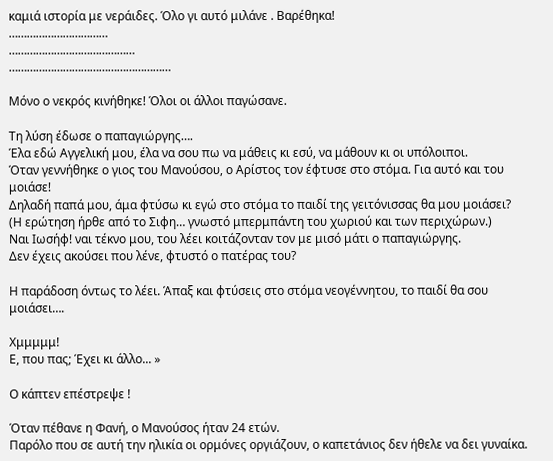καμιά ιστορία με νεράιδες. Όλο γι αυτό μιλάνε . Βαρέθηκα!
……………………………
……………………………………
………………………………………………

Μόνο ο νεκρός κινήθηκε! Όλοι οι άλλοι παγώσανε.

Τη λύση έδωσε ο παπαγιώργης….
Έλα εδώ Αγγελική μου, έλα να σου πω να μάθεις κι εσύ, να μάθουν κι οι υπόλοιποι.
Όταν γεννήθηκε ο γιος του Μανούσου, ο Αρίστος τον έφτυσε στο στόμα. Για αυτό και του μοιάσε!
Δηλαδή παπά μου, άμα φτύσω κι εγώ στο στόμα το παιδί της γειτόνισσας θα μου μοιάσει?
(Η ερώτηση ήρθε από το Σιφη… γνωστό μπερμπάντη του χωριού και των περιχώρων.)
Ναι Ιωσήφ! ναι τέκνο μου, του λέει κοιτάζονταν τον με μισό μάτι ο παπαγιώργης.
Δεν έχεις ακούσει που λένε, φτυστό ο πατέρας του?

Η παράδοση όντως το λέει. Άπαξ και φτύσεις στο στόμα νεογέννητου, το παιδί θα σου μοιάσει….

Χμμμμμ!
Ε, που πας; Έχει κι άλλο... »

Ο κάπτεν επέστρεψε !

Όταν πέθανε η Φανή, ο Μανούσος ήταν 24 ετών.
Παρόλο που σε αυτή την ηλικία οι ορμόνες οργιάζουν, ο καπετάνιος δεν ήθελε να δει γυναίκα.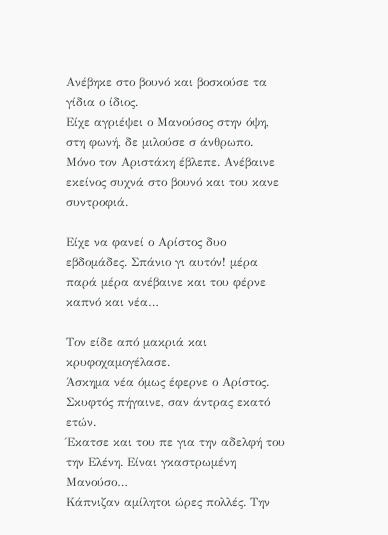Ανέβηκε στο βουνό και βοσκούσε τα γίδια ο ίδιος.
Είχε αγριέψει ο Μανούσος στην όψη, στη φωνή, δε μιλούσε σ άνθρωπο.
Μόνο τον Αριστάκη έβλεπε. Ανέβαινε εκείνος συχνά στο βουνό και του κανε συντροφιά.

Είχε να φανεί ο Αρίστος δυο εβδομάδες. Σπάνιο γι αυτόν! μέρα παρά μέρα ανέβαινε και του φέρνε καπνό και νέα…

Τον είδε από μακριά και κρυφοχαμογέλασε.
Άσκημα νέα όμως έφερνε ο Αρίστος. Σκυφτός πήγαινε, σαν άντρας εκατό ετών.
Έκατσε και του πε για την αδελφή του την Ελένη. Είναι γκαστρωμένη Μανούσο…
Κάπνιζαν αμίλητοι ώρες πολλές. Την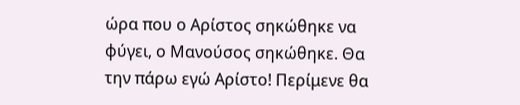ώρα που ο Αρίστος σηκώθηκε να φύγει, ο Μανούσος σηκώθηκε. Θα την πάρω εγώ Αρίστο! Περίμενε θα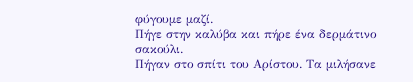φύγουμε μαζί.
Πήγε στην καλύβα και πήρε ένα δερμάτινο σακούλι.
Πήγαν στο σπίτι του Αρίστου. Τα μιλήσανε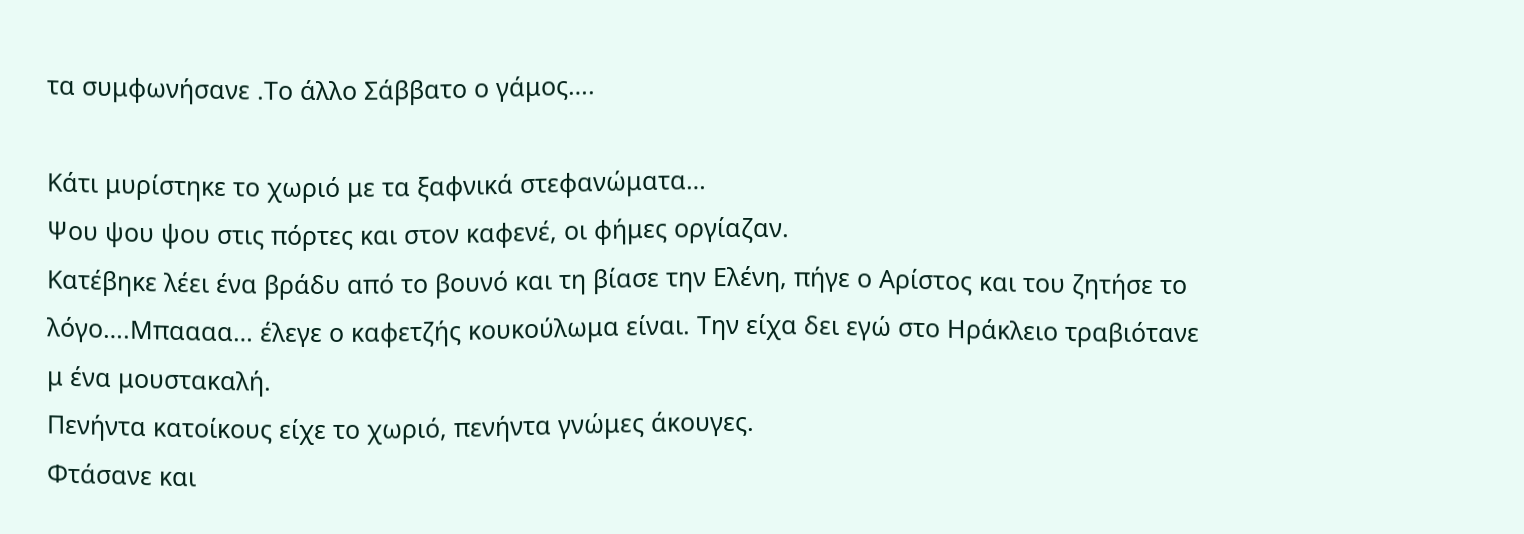τα συμφωνήσανε .Το άλλο Σάββατο ο γάμος….

Κάτι μυρίστηκε το χωριό με τα ξαφνικά στεφανώματα…
Ψου ψου ψου στις πόρτες και στον καφενέ, οι φήμες οργίαζαν.
Κατέβηκε λέει ένα βράδυ από το βουνό και τη βίασε την Ελένη, πήγε ο Αρίστος και του ζητήσε το λόγο….Μπαααα… έλεγε ο καφετζής κουκούλωμα είναι. Την είχα δει εγώ στο Ηράκλειο τραβιότανε μ ένα μουστακαλή.
Πενήντα κατοίκους είχε το χωριό, πενήντα γνώμες άκουγες.
Φτάσανε και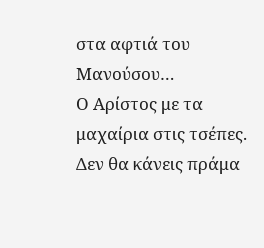στα αφτιά του Μανούσου…
Ο Αρίστος με τα μαχαίρια στις τσέπες.
Δεν θα κάνεις πράμα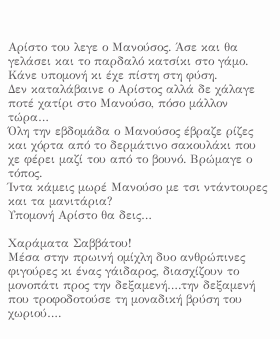Αρίστο του λεγε ο Μανούσος. Άσε και θα γελάσει και το παρδαλό κατσίκι στο γάμο. Κάνε υπομονή κι έχε πίστη στη φύση.
Δεν καταλάβαινε ο Αρίστος αλλά δε χάλαγε ποτέ χατίρι στο Μανούσο, πόσο μάλλον τώρα…
Όλη την εβδομάδα ο Μανούσος έβραζε ρίζες και χόρτα από το δερμάτινο σακουλάκι που χε φέρει μαζί του από το βουνό. Βρώμαγε ο τόπος.
Ίντα κάμεις μωρέ Μανούσο με τσι ντάντουρες και τα μανιτάρια?
Υπομονή Αρίστο θα δεις…

Χαράματα Σαββάτου!
Μέσα στην πρωινή ομίχλη δυο ανθρώπινες φιγούρες κι ένας γάιδαρος, διασχίζουν το μονοπάτι προς την δεξαμενή….την δεξαμενή που τροφοδοτούσε τη μοναδική βρύση του χωριού….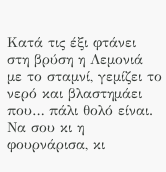Κατά τις έξι φτάνει στη βρύση η Λεμονιά με το σταμνί, γεμίζει το νερό και βλαστημάει που… πάλι θολό είναι. Να σου κι η φουρνάρισα, κι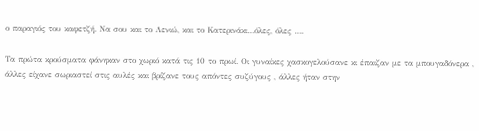ο παραγιός του καφετζή. Να σου και το Λενιώ, και το Κατερινάκι…όλες, όλες ….

Τα πρώτα κρούσματα φάνηκαν στο χωριό κατά τις 10 το πρωί. Οι γυναίκες χασκογελούσανε κι έπαιζαν με τα μπουγαδόνερα , άλλες είχανε σωριαστεί στις αυλές και βρίζανε τους απόντες συζύγους , άλλες ήταν στην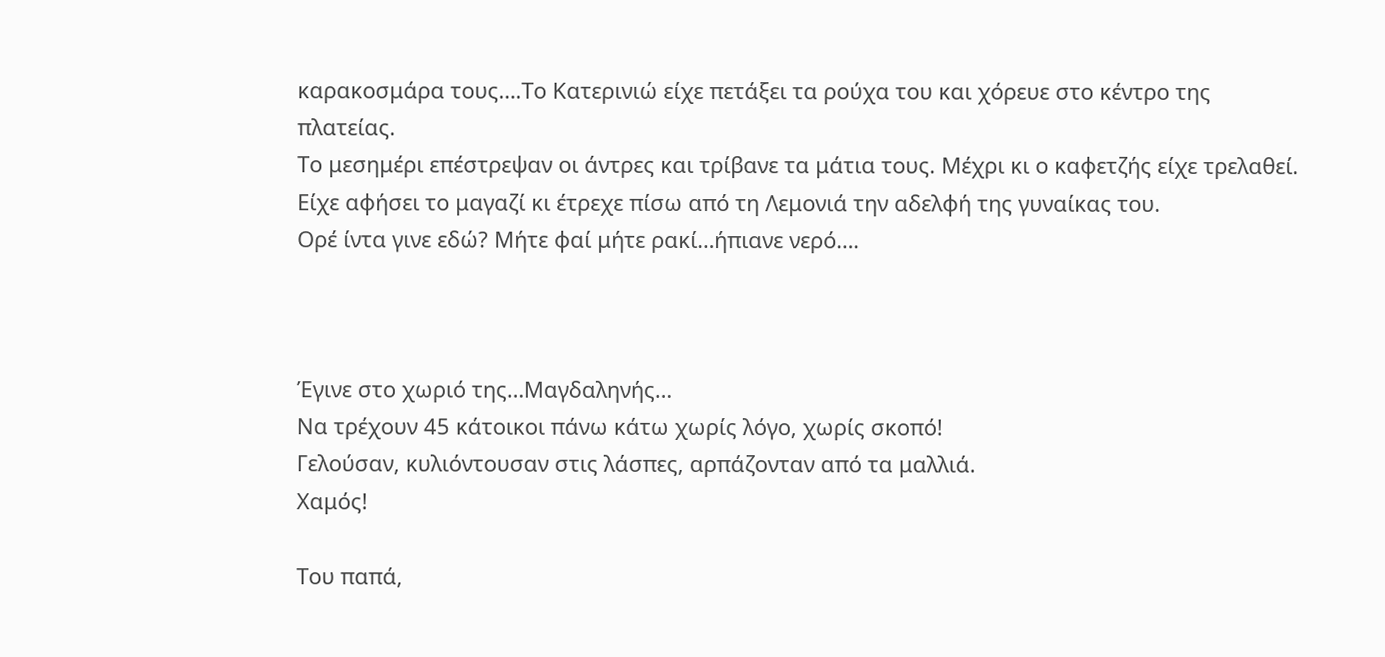καρακοσμάρα τους….Το Κατερινιώ είχε πετάξει τα ρούχα του και χόρευε στο κέντρο της πλατείας.
Το μεσημέρι επέστρεψαν οι άντρες και τρίβανε τα μάτια τους. Μέχρι κι ο καφετζής είχε τρελαθεί. Είχε αφήσει το μαγαζί κι έτρεχε πίσω από τη Λεμονιά την αδελφή της γυναίκας του.
Ορέ ίντα γινε εδώ? Μήτε φαί μήτε ρακί…ήπιανε νερό….



Έγινε στο χωριό της…Μαγδαληνής…
Να τρέχουν 45 κάτοικοι πάνω κάτω χωρίς λόγο, χωρίς σκοπό!
Γελούσαν, κυλιόντουσαν στις λάσπες, αρπάζονταν από τα μαλλιά.
Χαμός!

Του παπά,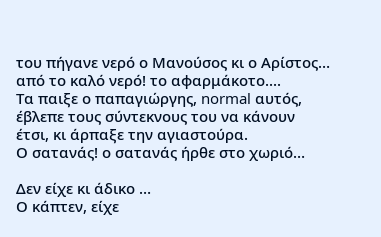του πήγανε νερό ο Μανούσος κι ο Αρίστος…
από το καλό νερό! το αφαρμάκοτο....
Τα παιξε ο παπαγιώργης, normal αυτός, έβλεπε τους σύντεκνους του να κάνουν έτσι, κι άρπαξε την αγιαστούρα.
Ο σατανάς! ο σατανάς ήρθε στο χωριό…

Δεν είχε κι άδικο …
Ο κάπτεν, είχε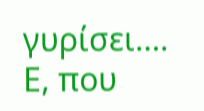γυρίσει….
Ε, που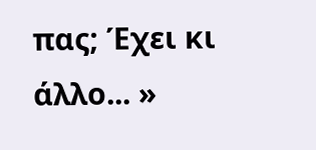πας; Έχει κι άλλο... »